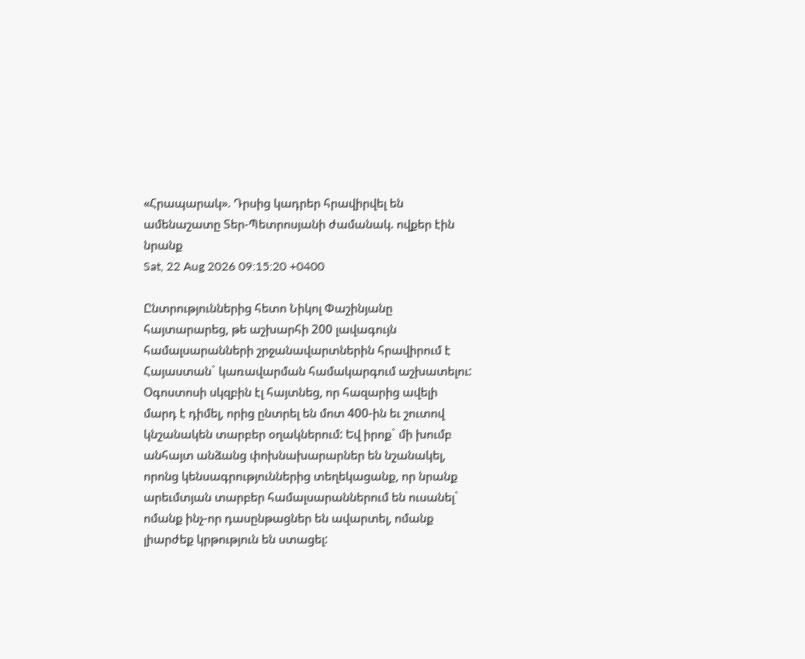«Հրապարակ». Դրսից կադրեր հրավիրվել են ամենաշատը Տեր-Պետրոսյանի ժամանակ. ովքեր էին նրանք
Sat, 22 Aug 2026 09:15:20 +0400

Ընտրություններից հետո Նիկոլ Փաշինյանը հայտարարեց, թե աշխարհի 200 լավագույն համալսարանների շրջանավարտներին հրավիրում է Հայաստան` կառավարման համակարգում աշխատելու: Օգոստոսի սկզբին էլ հայտնեց, որ հազարից ավելի մարդ է դիմել, որից ընտրել են մոտ 400-ին եւ շուտով կնշանակեն տարբեր օղակներում: Եվ իրոք` մի խումբ անհայտ անձանց փոխնախարարներ են նշանակել, որոնց կենսագրություններից տեղեկացանք, որ նրանք արեւմտյան տարբեր համալսարաններում են ուսանել` ոմանք ինչ-որ դասընթացներ են ավարտել, ոմանք լիարժեք կրթություն են ստացել: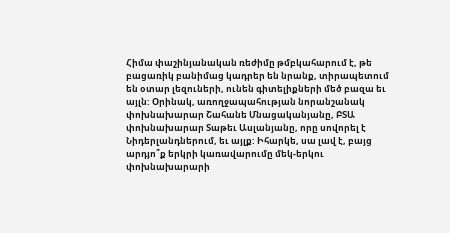Հիմա փաշինյանական ռեժիմը թմբկահարում է, թե բացառիկ բանիմաց կադրեր են նրանք, տիրապետում են օտար լեզուների, ունեն գիտելիքների մեծ բազա եւ այլն: Օրինակ, առողջապահության նորանշանակ փոխնախարար Շահանե Մնացականյանը, ԲՏԱ փոխնախարար Տաթեւ Ասլանյանը, որը սովորել է Նիդերլանդներում, եւ այլք: Իհարկե, սա լավ է, բայց արդյո՞ք երկրի կառավարումը մեկ-երկու փոխնախարարի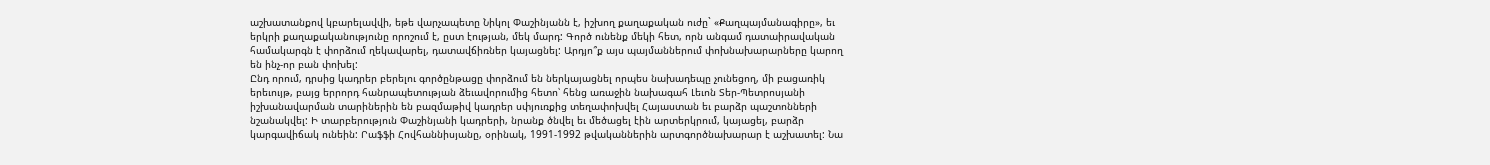աշխատանքով կբարելավվի, եթե վարչապետը Նիկոլ Փաշինյանն է, իշխող քաղաքական ուժը` «Քաղպայմանագիրը», եւ երկրի քաղաքականությունը որոշում է, ըստ էության, մեկ մարդ: Գործ ունենք մեկի հետ, որն անգամ դատաիրավական համակարգն է փորձում ղեկավարել, դատավճիռներ կայացնել: Արդյո՞ք այս պայմաններում փոխնախարարները կարող են ինչ-որ բան փոխել:
Ընդ որում, դրսից կադրեր բերելու գործընթացը փորձում են ներկայացնել որպես նախադեպը չունեցող, մի բացառիկ երեւույթ, բայց երրորդ հանրապետության ձեւավորումից հետո՝ հենց առաջին նախագահ Լեւոն Տեր-Պետրոսյանի իշխանավարման տարիներին են բազմաթիվ կադրեր սփյուռքից տեղափոխվել Հայաստան եւ բարձր պաշտոնների նշանակվել: Ի տարբերություն Փաշինյանի կադրերի, նրանք ծնվել եւ մեծացել էին արտերկրում, կայացել, բարձր կարգավիճակ ունեին: Րաֆֆի Հովհաննիսյանը, օրինակ, 1991-1992 թվականներին արտգործնախարար է աշխատել: Նա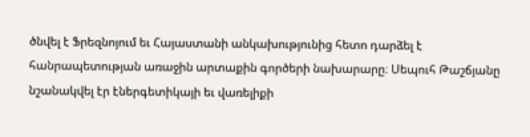ծնվել է Ֆրեզնոյում եւ Հայաստանի անկախությունից հետո դարձել է հանրապետության առաջին արտաքին գործերի նախարարը։ Սեպուհ Թաշճյանը նշանակվել էր էներգետիկայի եւ վառելիքի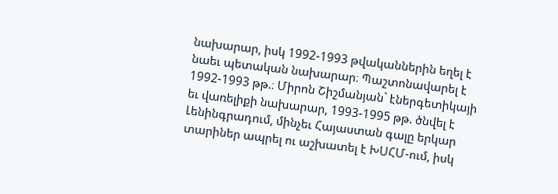նախարար, իսկ 1992-1993 թվականներին եղել է նաեւ պետական նախարար։ Պաշտոնավարել է 1992-1993 թթ.։ Միրոն Շիշմանյան` էներգետիկայի եւ վառելիքի նախարար, 1993-1995 թթ. ծնվել է Լենինգրադում, մինչեւ Հայաստան գալը երկար տարիներ ապրել ու աշխատել է ԽՍՀՄ-ում, իսկ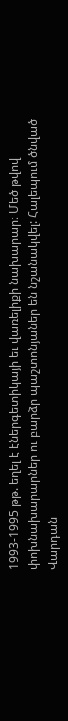1993-1995 թթ. եղել է էներգետիկայի եւ վառելիքի նախարար։ Մեծ թվով փոխնախարարներ ու բարձր պաշտոնյաներ են նշանակվել: Հալեպում ծնված Վարդան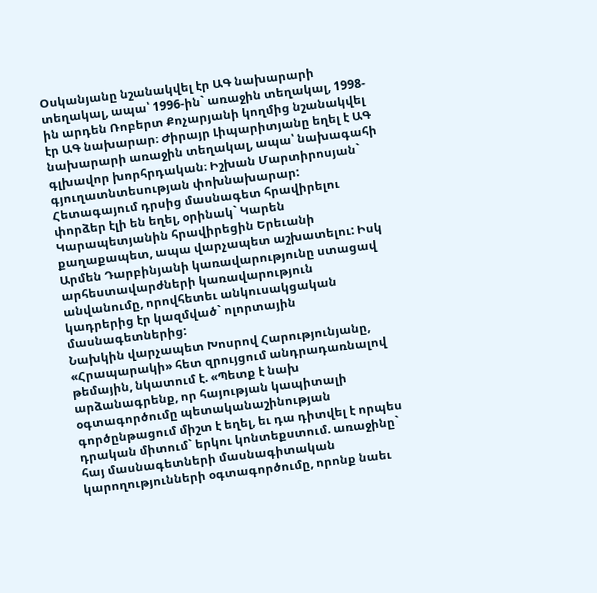Օսկանյանը նշանակվել էր ԱԳ նախարարի տեղակալ, ապա՝ 1996-ին` առաջին տեղակալ, 1998-ին արդեն Ռոբերտ Քոչարյանի կողմից նշանակվել էր ԱԳ նախարար։ Ժիրայր Լիպարիտյանը եղել է ԱԳ նախարարի առաջին տեղակալ, ապա՝ նախագահի գլխավոր խորհրդական։ Իշխան Մարտիրոսյան` գյուղատնտեսության փոխնախարար: Հետագայում դրսից մասնագետ հրավիրելու փորձեր էլի են եղել, օրինակ` Կարեն Կարապետյանին հրավիրեցին Երեւանի քաղաքապետ, ապա վարչապետ աշխատելու: Իսկ Արմեն Դարբինյանի կառավարությունը ստացավ արհեստավարժների կառավարություն անվանումը, որովհետեւ անկուսակցական կադրերից էր կազմված` ոլորտային մասնագետներից:
Նախկին վարչապետ Խոսրով Հարությունյանը, «Հրապարակի» հետ զրույցում անդրադառնալով թեմային, նկատում է. «Պետք է նախ արձանագրենք, որ հայության կապիտալի օգտագործումը պետականաշինության գործընթացում միշտ է եղել, եւ դա դիտվել է որպես դրական միտում` երկու կոնտեքստում. առաջինը` հայ մասնագետների մասնագիտական կարողությունների օգտագործումը, որոնք նաեւ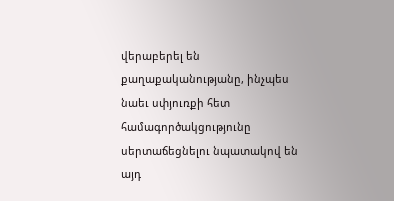վերաբերել են քաղաքականությանը, ինչպես նաեւ սփյուռքի հետ համագործակցությունը սերտաճեցնելու նպատակով են այդ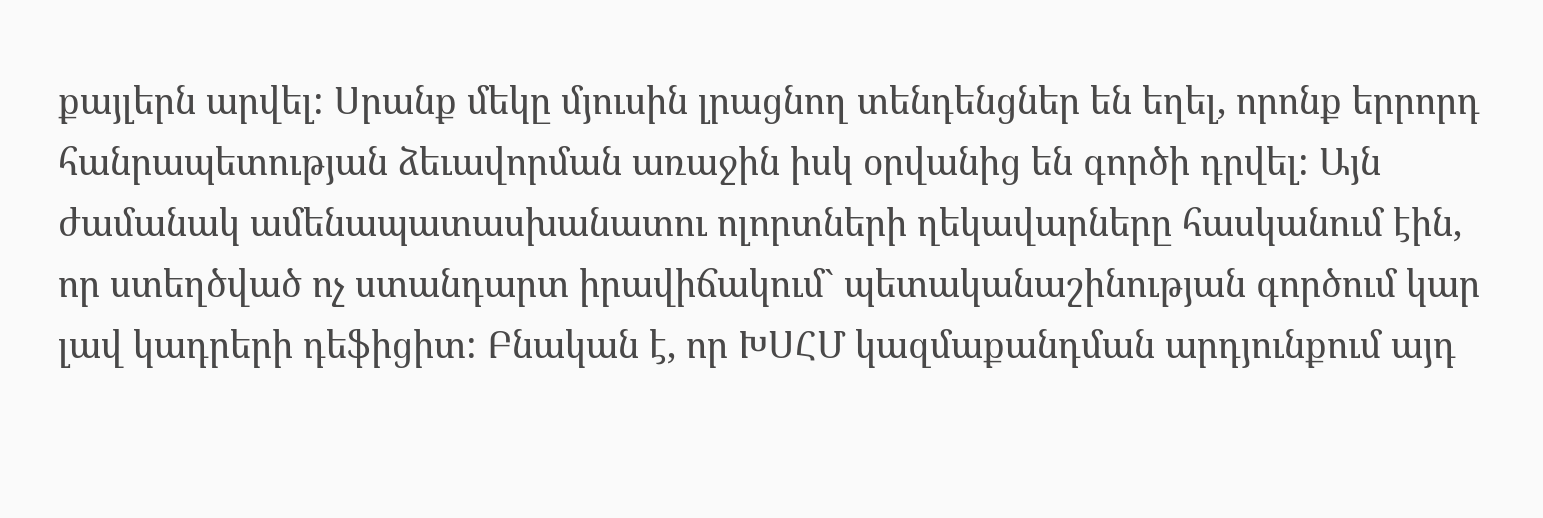քայլերն արվել: Սրանք մեկը մյուսին լրացնող տենդենցներ են եղել, որոնք երրորդ հանրապետության ձեւավորման առաջին իսկ օրվանից են գործի դրվել: Այն ժամանակ ամենապատասխանատու ոլորտների ղեկավարները հասկանում էին, որ ստեղծված ոչ ստանդարտ իրավիճակում` պետականաշինության գործում կար լավ կադրերի դեֆիցիտ: Բնական է, որ ԽՍՀՄ կազմաքանդման արդյունքում այդ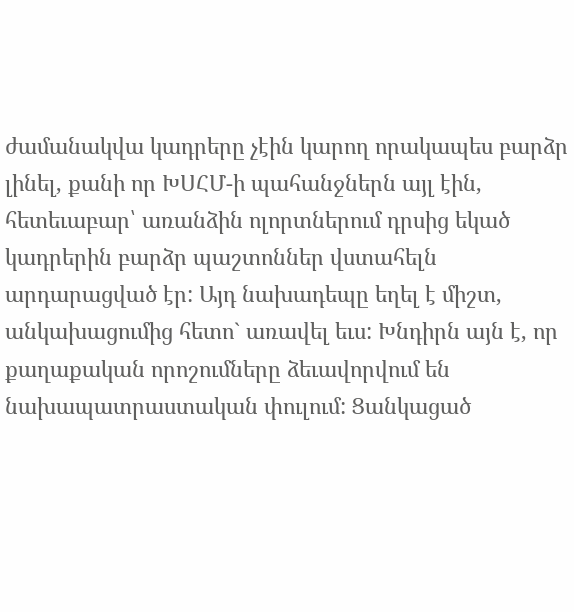ժամանակվա կադրերը չէին կարող որակապես բարձր լինել, քանի որ ԽՍՀՄ-ի պահանջներն այլ էին, հետեւաբար՝ առանձին ոլորտներում դրսից եկած կադրերին բարձր պաշտոններ վստահելն արդարացված էր: Այդ նախադեպը եղել է միշտ, անկախացումից հետո` առավել եւս: Խնդիրն այն է, որ քաղաքական որոշումները ձեւավորվում են նախապատրաստական փուլում: Ցանկացած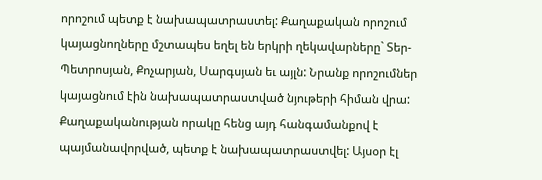որոշում պետք է նախապատրաստել: Քաղաքական որոշում կայացնողները մշտապես եղել են երկրի ղեկավարները` Տեր-Պետրոսյան, Քոչարյան, Սարգսյան եւ այլն: Նրանք որոշումներ կայացնում էին նախապատրաստված նյութերի հիման վրա: Քաղաքականության որակը հենց այդ հանգամանքով է պայմանավորված, պետք է նախապատրաստվել: Այսօր էլ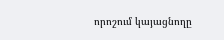որոշում կայացնողը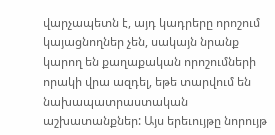վարչապետն է, այդ կադրերը որոշում կայացնողներ չեն, սակայն նրանք կարող են քաղաքական որոշումների որակի վրա ազդել, եթե տարվում են նախապատրաստական աշխատանքներ: Այս երեւույթը նորույթ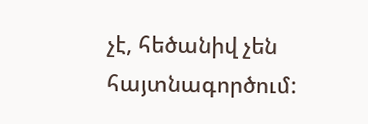չէ, հեծանիվ չեն հայտնագործում: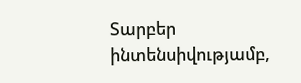Տարբեր ինտենսիվությամբ,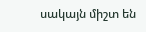սակայն միշտ են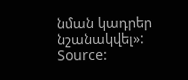նման կադրեր նշանակվել»:
Source: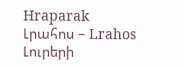Hraparak
Լրահոս – Lrahos Լուրերի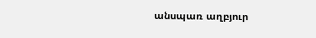անսպառ աղբյուր